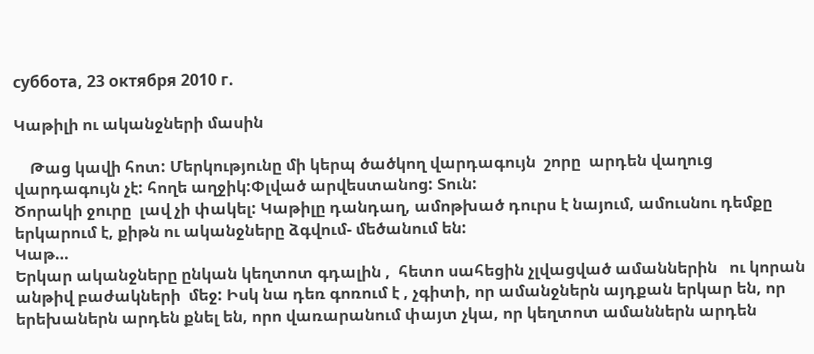суббота, 23 октября 2010 г.

Կաթիլի ու ականջների մասին

    Թաց կավի հոտ: Մերկությունը մի կերպ ծածկող վարդագույն  շորը  արդեն վաղուց վարդագույն չէ: հողե աղջիկ:Փլված արվեստանոց: Տուն:
Ծորակի ջուրը  լավ չի փակել: Կաթիլը դանդաղ, ամոթխած դուրս է նայում, ամուսնու դեմքը երկարում է, քիթն ու ականջները ձգվում- մեծանում են:
Կաթ…
Երկար ականջները ընկան կեղտոտ գդալին ,  հետո սահեցին չլվացված ամաններին   ու կորան անթիվ բաժակների  մեջ: Իսկ նա դեռ գոռում է , չգիտի, որ ամանջներն այդքան երկար են, որ երեխաներն արդեն քնել են, որո վառարանում փայտ չկա, որ կեղտոտ ամաններն արդեն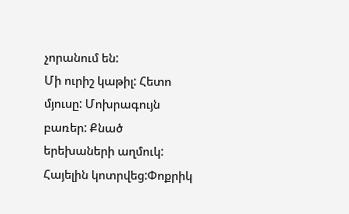չորանում են:
Մի ուրիշ կաթիլ: Հետո մյուսը: Մոխրագույն բառեր: Քնած երեխաների աղմուկ: Հայելին կոտրվեց:Փոքրիկ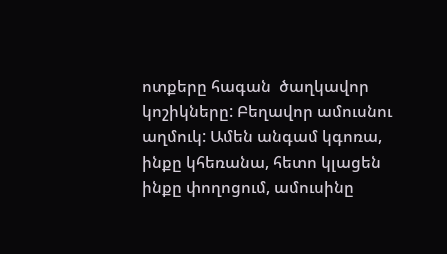ոտքերը հագան  ծաղկավոր կոշիկները: Բեղավոր ամուսնու աղմուկ: Ամեն անգամ կգոռա, ինքը կհեռանա, հետո կլացեն ինքը փողոցում, ամուսինը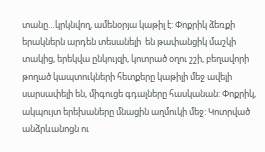տանը…կրկնվող, ամենօրյա կաթիլ է: Փոքրիկ ձեռքի երակներն արդեն տեսանելի  են թափանցիկ մաշկի տակից, երեկվա ընկույզի, կոտրած օղու շշի, բեղավորի թողած կապտուկների հետքերը կաթիլի մեջ ավելի սարսափելի են, միգուցե գդալները հասկանան: Փոքրիկ, ակպույտ երեխաները մնացին աղմուկի մեջ: Կոտրված անձրևանոցն ու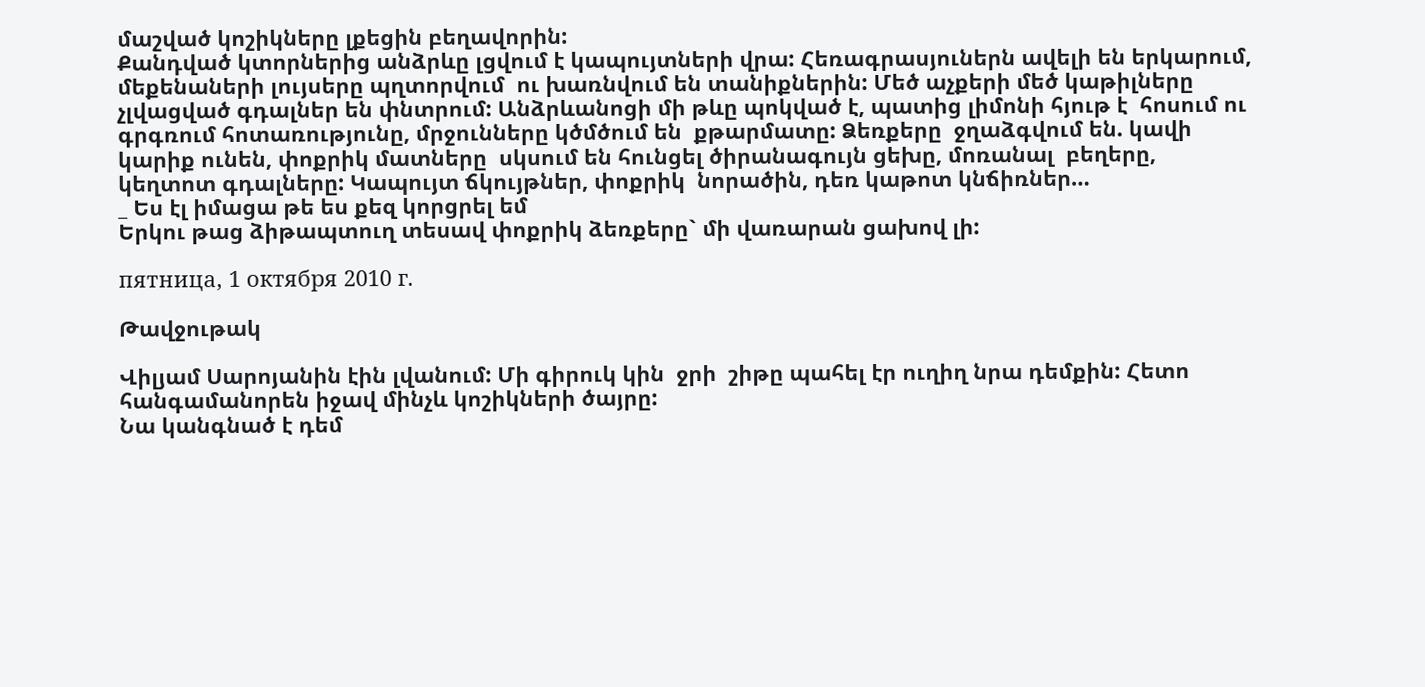մաշված կոշիկները լքեցին բեղավորին:
Քանդված կտորներից անձրևը լցվում է կապույտների վրա: Հեռագրասյուներն ավելի են երկարում, մեքենաների լույսերը պղտորվում  ու խառնվում են տանիքներին: Մեծ աչքերի մեծ կաթիլները չլվացված գդալներ են փնտրում: Անձրևանոցի մի թևը պոկված է, պատից լիմոնի հյութ է  հոսում ու գրգռում հոտառությունը, մրջունները կծմծում են  քթարմատը: Ձեռքերը  ջղաձգվում են. կավի կարիք ունեն, փոքրիկ մատները  սկսում են հունցել ծիրանագույն ցեխը, մոռանալ  բեղերը, կեղտոտ գդալները: Կապույտ ճկույթներ, փոքրիկ  նորածին, դեռ կաթոտ կնճիռներ…
_ Ես էլ իմացա թե ես քեզ կորցրել եմ
Երկու թաց ձիթապտուղ տեսավ փոքրիկ ձեռքերը` մի վառարան ցախով լի:

пятница, 1 октября 2010 г.

Թավջութակ

Վիլյամ Սարոյանին էին լվանում: Մի գիրուկ կին  ջրի  շիթը պահել էր ուղիղ նրա դեմքին: Հետո հանգամանորեն իջավ մինչև կոշիկների ծայրը:
Նա կանգնած է դեմ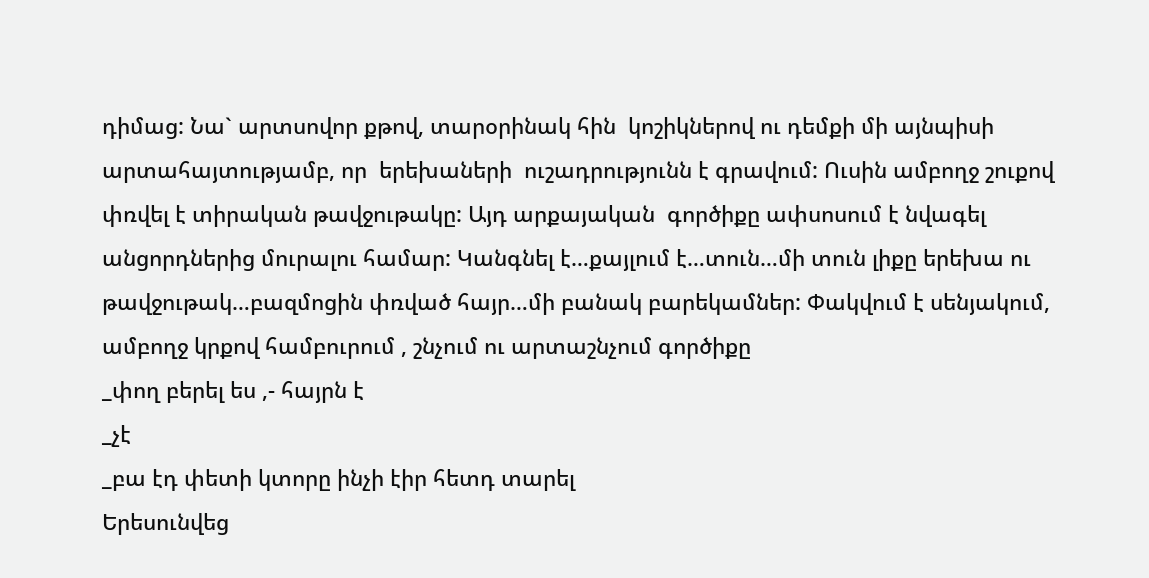դիմաց: Նա` արտսովոր քթով, տարօրինակ հին  կոշիկներով ու դեմքի մի այնպիսի  արտահայտությամբ, որ  երեխաների  ուշադրությունն է գրավում: Ուսին ամբողջ շուքով փռվել է տիրական թավջութակը: Այդ արքայական  գործիքը ափսոսում է նվագել  անցորդներից մուրալու համար: Կանգնել է…քայլում է…տուն…մի տուն լիքը երեխա ու թավջութակ…բազմոցին փռված հայր…մի բանակ բարեկամներ: Փակվում է սենյակում, ամբողջ կրքով համբուրում , շնչում ու արտաշնչում գործիքը
_փող բերել ես ,- հայրն է
_չէ
_բա էդ փետի կտորը ինչի էիր հետդ տարել
Երեսունվեց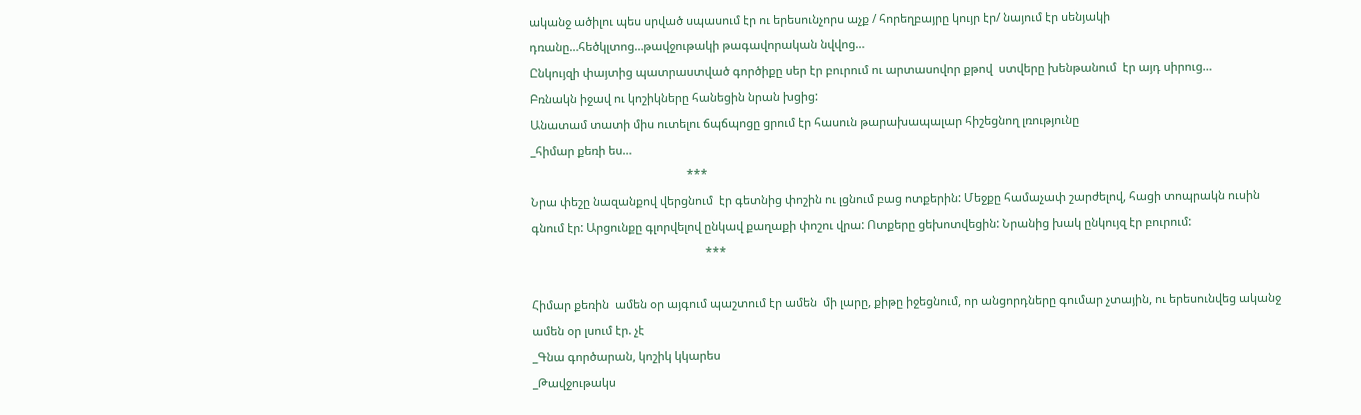ականջ ածիլու պես սրված սպասում էր ու երեսունչորս աչք / հորեղբայրը կույր էր/ նայում էր սենյակի դռանը…հեծկլտոց…թավջութակի թագավորական նվվոց…
Ընկույզի փայտից պատրաստված գործիքը սեր էր բուրում ու արտասովոր քթով  ստվերը խենթանում  էր այդ սիրուց…
Բռնակն իջավ ու կոշիկները հանեցին նրան խցից:
Անատամ տատի միս ուտելու ճպճպոցը ցրում էր հասուն թարախապալար հիշեցնող լռությունը
_հիմար քեռի ես…
                                                    ***
Նրա փեշը նազանքով վերցնում  էր գետնից փոշին ու լցնում բաց ոտքերին: Մեջքը համաչափ շարժելով, հացի տոպրակն ուսին  գնում էր: Արցունքը գլորվելով ընկավ քաղաքի փոշու վրա: Ոտքերը ցեխոտվեցին: Նրանից խակ ընկույզ էր բուրում:
                                                          ***

Հիմար քեռին  ամեն օր այգում պաշտում էր ամեն  մի լարը, քիթը իջեցնում, որ անցորդները գումար չտային, ու երեսունվեց ականջ ամեն օր լսում էր. չէ
_Գնա գործարան, կոշիկ կկարես
_Թավջութակս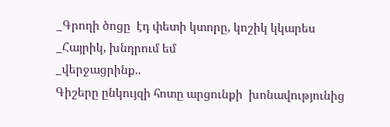_Գրողի ծոցը  էդ փետի կտորը, կոշիկ կկարես
_Հայրիկ, խնդրում եմ
_վերջացրինք..
Գիշերը ընկույզի հոտը արցունքի  խոնավությունից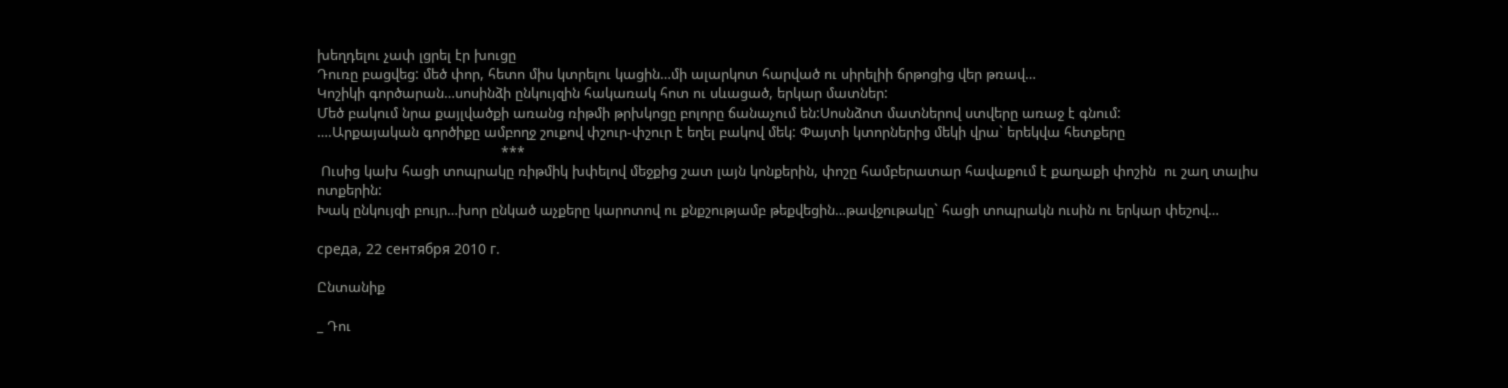խեղդելու չափ լցրել էր խուցը
Դուռը բացվեց: մեծ փոր, հետո միս կտրելու կացին…մի ալարկոտ հարված ու սիրելիի ճրթոցից վեր թռավ…
Կոշիկի գործարան…սոսինձի ընկույզին հակառակ հոտ ու սևացած, երկար մատներ:
Մեծ բակում նրա քայլվածքի առանց ռիթմի թրխկոցը բոլորը ճանաչում են:Սոսնձոտ մատներով ստվերը առաջ է գնում:
….Արքայական գործիքը ամբողջ շուքով փշուր-փշուր է եղել բակով մեկ: Փայտի կտորներից մեկի վրա` երեկվա հետքերը
                                              ***
 Ուսից կախ հացի տոպրակը ռիթմիկ խփելով մեջքից շատ լայն կոնքերին, փոշը համբերատար հավաքում է քաղաքի փոշին  ու շաղ տալիս ոտքերին:
Խակ ընկույզի բույր…խոր ընկած աչքերը կարոտով ու քնքշությամբ թեքվեցին…թավջութակը` հացի տոպրակն ուսին ու երկար փեշով…

среда, 22 сентября 2010 г.

Ընտանիք

_ Դու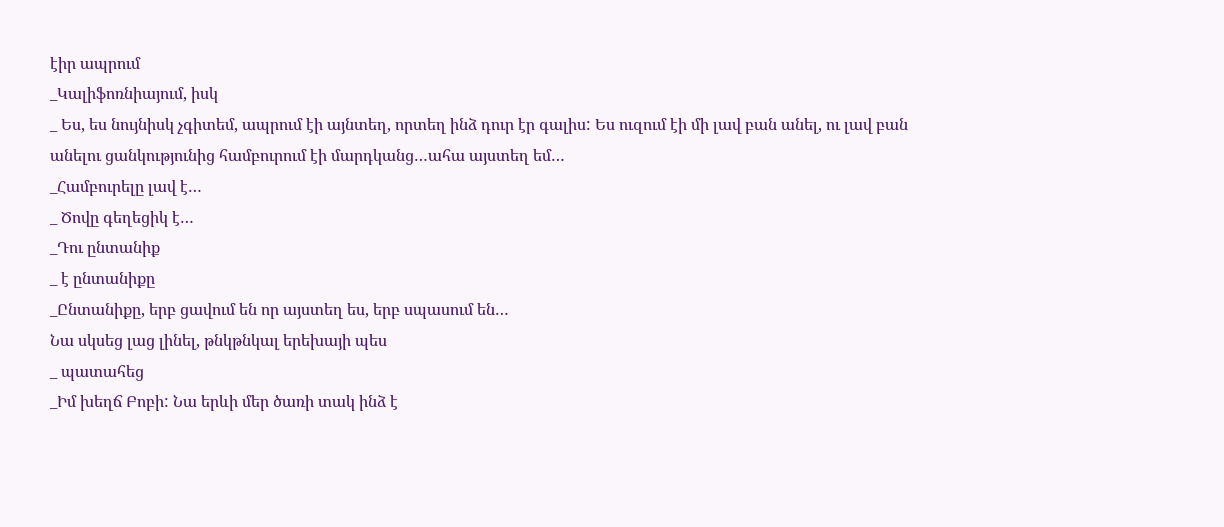էիր ապրում
_Կալիֆոռնիայում, իսկ
_ Ես, ես նույնիսկ չգիտեմ, ապրում էի այնտեղ, որտեղ ինձ դուր էր գալիս: Ես ուզում էի մի լավ բան անել, ու լավ բան անելու ցանկությունից համբուրում էի մարդկանց…ահա այստեղ եմ…
_Համբուրելը լավ է…
_ Ծովը գեղեցիկ է…
_Դու ընտանիք
_ է ընտանիքը
_Ընտանիքը, երբ ցավում են որ այստեղ ես, երբ սպասում են…
Նա սկսեց լաց լինել, թնկթնկալ երեխայի պես
_ պատահեց
_Իմ խեղճ Բոբի: Նա երևի մեր ծառի տակ ինձ է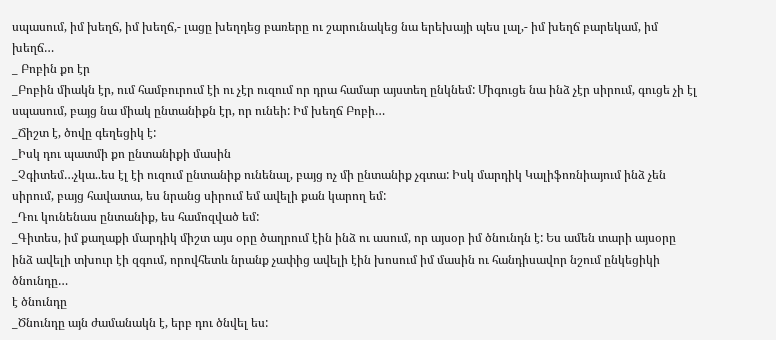սպասում, իմ խեղճ, իմ խեղճ,- լացը խեղդեց բառերը ու շարունակեց նա երեխայի պես լալ,- իմ խեղճ բարեկամ, իմ խեղճ…
_ Բոբին քո էր
_Բոբին միակն էր, ում համբուրում էի ու չէր ուզում որ դրա համար այստեղ ընկնեմ: Միգուցե նա ինձ չէր սիրում, գուցե չի էլ սպասում, բայց նա միակ ընտանիքն էր, որ ունեի: Իմ խեղճ Բոբի…
_Ճիշտ է, ծովը գեղեցիկ է:
_Իսկ դու պատմի քո ընտանիքի մասին
_Չգիտեմ…չկա..ես էլ էի ուզում ընտանիք ունենալ, բայց ոչ մի ընտանիք չգտա: Իսկ մարդիկ Կալիֆոռնիայում ինձ չեն սիրում, բայց հավատա, ես նրանց սիրում եմ ավելի քան կարող եմ:
_Դու կունենաս ընտանիք, ես համոզված եմ:
_Գիտես, իմ քաղաքի մարդիկ միշտ այս օրը ծաղրում էին ինձ ու ասում, որ այսօր իմ ծնունդն է: Ես ամեն տարի այսօրը ինձ ավելի տխուր էի զգում, որովհետև նրանք չափից ավելի էին խոսում իմ մասին ու հանդիսավոր նշում ընկեցիկի ծնունդը…
է ծնունդը
_Ծնունդը այն ժամանակն է, երբ դու ծնվել ես: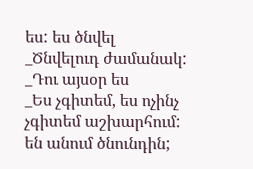ես: ես ծնվել
_Ծնվելուդ ժամանակ:
_Դու այսօր ես
_Ես չգիտեմ, ես ոչինչ չգիտեմ աշխարհում:
են անում ծնունդին;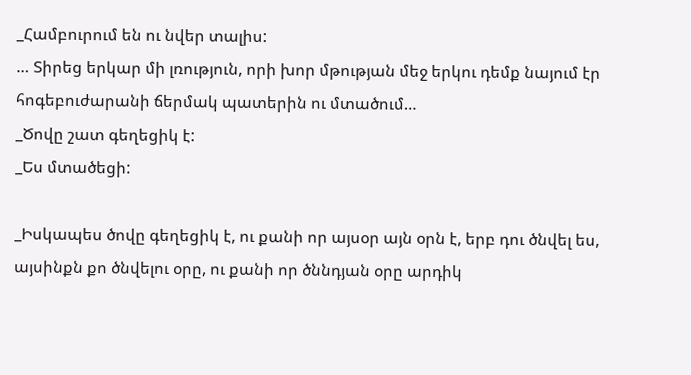_Համբուրում են ու նվեր տալիս:
… Տիրեց երկար մի լռություն, որի խոր մթության մեջ երկու դեմք նայում էր հոգեբուժարանի ճերմակ պատերին ու մտածում…
_Ծովը շատ գեղեցիկ է:
_Ես մտածեցի:

_Իսկապես ծովը գեղեցիկ է, ու քանի որ այսօր այն օրն է, երբ դու ծնվել ես, այսինքն քո ծնվելու օրը, ու քանի որ ծննդյան օրը արդիկ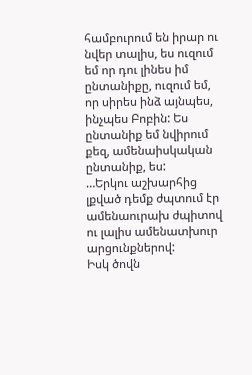համբուրում են իրար ու նվեր տալիս, ես ուզում եմ որ դու լինես իմ ընտանիքը, ուզում եմ, որ սիրես ինձ այնպես, ինչպես Բոբին: Ես ընտանիք եմ նվիրում քեզ, ամենաիսկական ընտանիք, ես:
…Երկու աշխարհից լքված դեմք ժպտում էր ամենաուրախ ժպիտով ու լալիս ամենատխուր արցունքներով:
Իսկ ծովն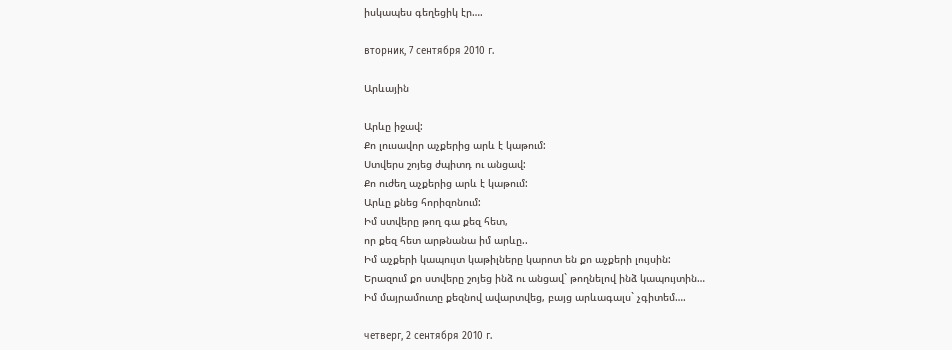իսկապես գեղեցիկ էր….

вторник, 7 сентября 2010 г.

Արևային

Արևը իջավ:
Քո լուսավոր աչքերից արև է կաթում:
Ստվերս շոյեց ժպիտդ ու անցավ:
Քո ուժեղ աչքերից արև է կաթում:
Արևը քնեց հորիզոնում:
Իմ ստվերը թող գա քեզ հետ,
որ քեզ հետ արթնանա իմ արևը..
Իմ աչքերի կապույտ կաթիլները կարոտ են քո աչքերի լույսին:
Երազում քո ստվերը շոյեց ինձ ու անցավ` թողնելով ինձ կապույտին…
Իմ մայրամուտը քեզնով ավարտվեց, բայց արևագալս` չգիտեմ….

четверг, 2 сентября 2010 г.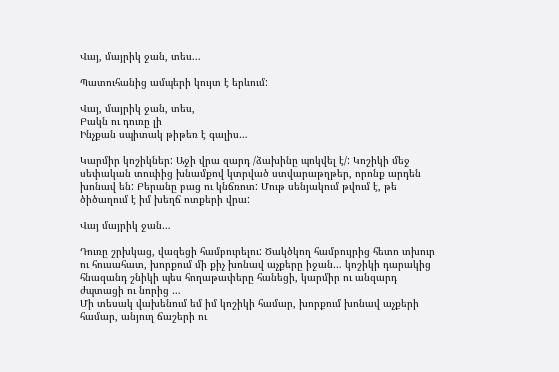Վայ, մայրիկ ջան, տես...

Պատուհանից ամպերի կույտ է երևում:

Վայ, մայրիկ ջան, տես,
Բակն ու դուռը լի
Ինչքան սպիտակ թիթեռ է գալիս…

Կարմիր կոշիկներ: Աջի վրա զարդ /ձախինը պոկվել է/: Կոշիկի մեջ սեփական տուփից խնամքով կտրված ստվարաթղթեր, որոնք արդեն խոնավ են: Բերանը բաց ու կնճռոտ: Մութ սենյակում թվում է, թե ծիծաղում է իմ խեղճ ոտքերի վրա:

Վայ մայրիկ ջան…

Դուռը շրխկաց, վազեցի համբուրելու: Ծակծկող համբույրից հետո տխուր ու հուսահատ, խորքում մի քիչ խոնավ աչքերը իջան… կոշիկի դարակից հնազանդ շնիկի պես հողաթափերը հանեցի, կարմիր ու անզարդ ժպտացի ու նորից …
Մի տեսակ վախենում եմ իմ կոշիկի համար, խորքում խոնավ աչքերի համար, անյուղ ճաշերի ու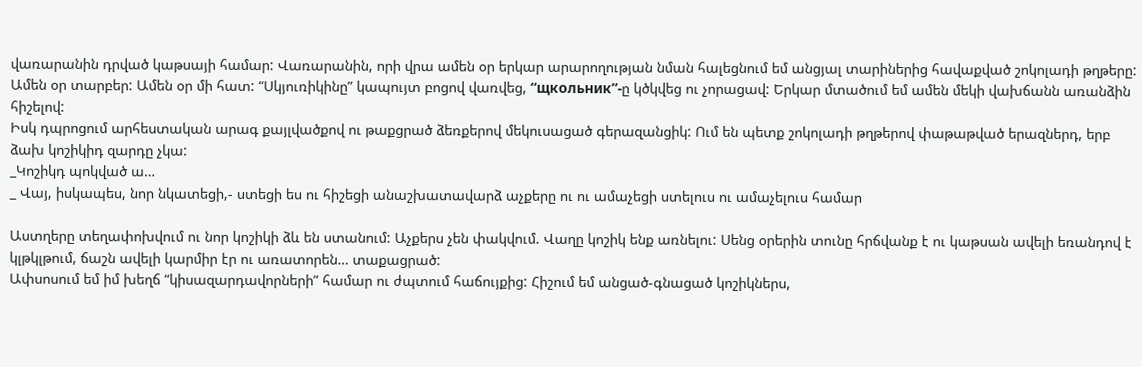վառարանին դրված կաթսայի համար: Վառարանին, որի վրա ամեն օր երկար արարողության նման հալեցնում եմ անցյալ տարիներից հավաքված շոկոլադի թղթերը: Ամեն օր տարբեր: Ամեն օր մի հատ: “Սկյուռիկինը” կապույտ բոցով վառվեց, “щкольник”-ը կծկվեց ու չորացավ: Երկար մտածում եմ ամեն մեկի վախճանն առանձին հիշելով:
Իսկ դպրոցում արհեստական արագ քայլվածքով ու թաքցրած ձեռքերով մեկուսացած գերազանցիկ: Ում են պետք շոկոլադի թղթերով փաթաթված երազներդ, երբ ձախ կոշիկիդ զարդը չկա:
_Կոշիկդ պոկված ա…
_ Վայ, իսկապես, նոր նկատեցի,- ստեցի ես ու հիշեցի անաշխատավարձ աչքերը ու ու ամաչեցի ստելուս ու ամաչելուս համար

Աստղերը տեղափոխվում ու նոր կոշիկի ձև են ստանում: Աչքերս չեն փակվում. Վաղը կոշիկ ենք առնելու: Սենց օրերին տունը հրճվանք է ու կաթսան ավելի եռանդով է կլթկլթում, ճաշն ավելի կարմիր էր ու առատորեն… տաքացրած:
Ափսոսում եմ իմ խեղճ “կիսազարդավորների” համար ու ժպտում հաճույքից: Հիշում եմ անցած-գնացած կոշիկներս,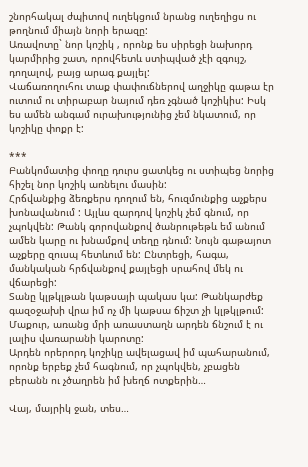շնորհակալ ժպիտով ուղեկցում նրանց ուղեղիցս ու թողնում միայն նորի երազը:
Առավոտը` նոր կոշիկ , որոնք ես սիրեցի նախորդ կարմիրից շատ, որովհետև ստիպված չէի զգույշ, դողալով, բայց արագ քայլել:
Վաճառողուհու տաք փափուճներով աղջիկը գաթա էր ուտում ու տիրաբար նայում դեռ չգնած կոշիկիս: Իսկ ես ամեն անգամ ուրախությունից չեմ նկատում, որ կոշիկը փոքր է:

***
Բանկոմատից փողը դուրս ցատկեց ու ստիպեց նորից հիշել նոր կոշիկ առնելու մասին:
Հրճվանքից ձեռքերս դողում են, հուզմունքից աչքերս խոնավանում : Այլևս զարդով կոշիկ չեմ գնում, որ չպոկվեն: Թանկ գորովանքով ծանրութեթև եմ անում ամեն կարը ու խնամքով տեղը դնում: Նույն գաթայոտ աչքերը զուսպ հետևում են: Ընտրեցի, հագա, մանկական հրճվանքով քայլեցի սրահով մեկ ու վճարեցի:
Տանը կլթկլթան կաթսայի պակաս կա: Թանկարժեք գազօջախի վրա իմ ոչ մի կաթսա ճիշտ չի կլթկլթում: Մաքուր, առանց մրի առաստաղն արդեն ճնշում է ու լալիս վառարանի կարոտը:
Արդեն որերորդ կոշիկը ավելացավ իմ պահարանում, որոնք երբեք չեմ հագնում, որ չպոկվեն, չբացեն բերանն ու չծաղրեն իմ խեղճ ոտքերին…

Վայ, մայրիկ ջան, տես…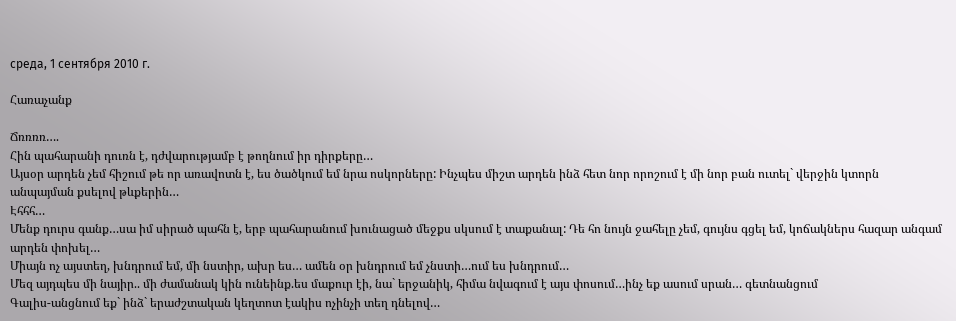среда, 1 сентября 2010 г.

Հառաչանք

Ճռռռռ….
Հին պահարանի դուռն է, դժվարությամբ է թողնում իր դիրքերը…
Այսօր արդեն չեմ հիշում թե որ առավոտն է, ես ծածկում եմ նրա ոսկորները: Ինչպես միշտ արդեն ինձ հետ նոր որոշում է մի նոր բան ուտել` վերջին կտորն անպայման քսելով թևքերին…
Էհհհ…
Մենք դուրս գանք…սա իմ սիրած պահն է, երբ պահարանում խունացած մեջքս սկսում է տաքանալ: Դե հո նույն ջահելը չեմ, գույնս գցել եմ, կոճակներս հազար անգամ արդեն փոխել…
Միայն ոչ այստեղ, խնդրում եմ, մի նստիր, ախր ես… ամեն օր խնդրում եմ չնստի…ում ես խնդրում…
Մեզ այդպես մի նայիր.. մի ժամանակ կին ունեինք.ես մաքուր էի, նա` երջանիկ, հիմա նվագում է այս փոսում…ինչ եք ասում սրան… գետնանցում
Գալիս-անցնում եք` ինձ` երաժշտական կեղտոտ էակիս ոչինչի տեղ դնելով…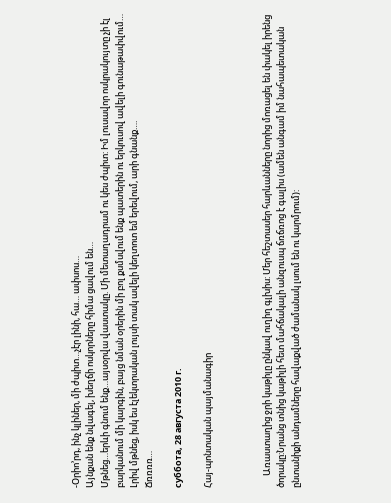-Օրիո’րդ, ինչ կլիներ, մի ժպիտ…չէր լինի, հա… ափսոս…
Այնքան ենք նվագել, խեղճի ոսկորները հիմա ցավում են…
Մթնեց…երևի գնում ենք…այսօրվա վաստակը. Մի մետաղադրամ ու կես ժպիտ: Իմ լուսավոր ոսկրակույտը չի էլ բարկանում մի կարգին, բայց նման օրերին մի բոլ քսմսվում ենք պատերին ու երկուսով ավելի գունաթափվում…
Լրիվ մթնեց, իսկ ես էլեկտրական լույսի տակ ավելի կեղտոտ եմ երեվում, արի գնանք….
Ճռռռռ…

суббота, 28 августа 2010 г.

Հայ-պոնտական պայմանագիր



      Առաստաղից ջրի կաթիլը ընկավ ուղիղ գլխիս: Մեր հեշտասեր հարևանները նորից մոռացել են փակել իրենց ծորակը:Նրանց տնից կաթիլի հետ մահճակալի անզուսպ ճռճռոց է գալիս (ամեն անգամ իմ նահապետական ընտանիքի անդամները հավաքված ժամանակ լսում են ու կարմրում):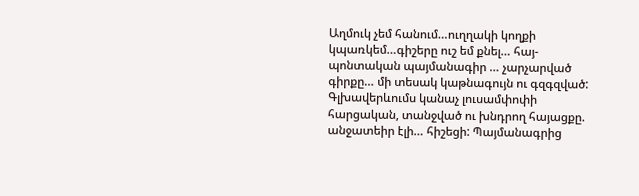Աղմուկ չեմ հանում…ուղղակի կողքի կպառկեմ…գիշերը ուշ եմ քնել… հայ-պոնտական պայմանագիր … չարչարված գիրքը… մի տեսակ կաթնագույն ու գզգզված: Գլխավերևումս կանաչ լուսամփոփի հարցական, տանջված ու խնդրող հայացքը. անջատեիր էլի… հիշեցի: Պայմանագրից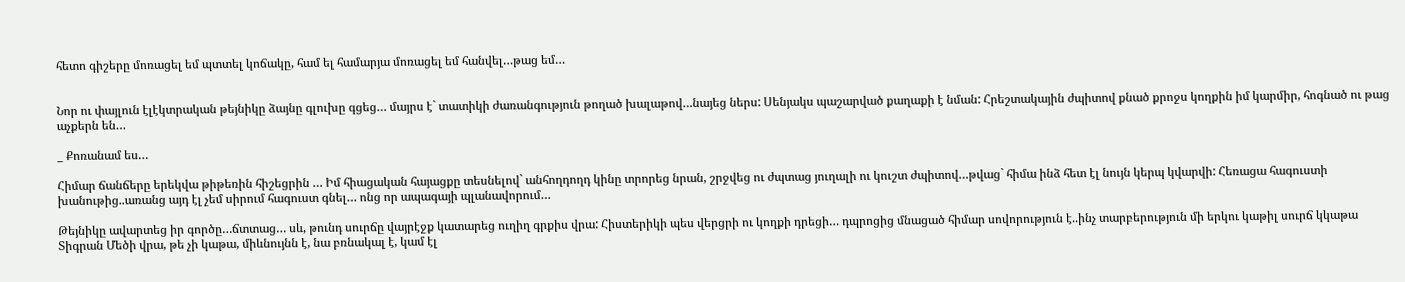հետո գիշերը մոռացել եմ պտտել կոճակը, համ ել համարյա մոռացել եմ հանվել…թաց եմ…


Նոր ու փայլուն էլէկտրական թեյնիկը ձայնը գլուխը գցեց… մայրս է` տատիկի ժառանգություն թողած խալաթով…նայեց ներս: Սենյակս պաշարված քաղաքի է նման: Հրեշտակային ժպիտով քնած քրոջս կողքին իմ կարմիր, հոգնած ու թաց աչքերն են…

_ Քոռանամ ես…

Հիմար ճանճերը երեկվա թիթեռին հիշեցրին … Իմ հիացական հայացքը տեսնելով` անհողդողդ կինը տրորեց նրան, շրջվեց ու ժպտաց յուղալի ու կուշտ ժպիտով…թվաց` հիմա ինձ հետ էլ նույն կերպ կվարվի: Հեռացա հագուստի խանութից..առանց այդ էլ չեմ սիրում հագուստ գնել… ոնց որ ապագայի պլանավորում…

Թեյնիկը ավարտեց իր գործը…ճտտաց… սև, թունդ սուրճը վայրէջք կատարեց ուղիղ գրքիս վրա: Հիստերիկի պես վերցրի ու կողքի դրեցի… դպրոցից մնացած հիմար սովորություն է..ինչ տարբերություն մի երկու կաթիլ սուրճ կկաթա Տիգրան Մեծի վրա, թե չի կաթա, միևնույնն է, նա բռնակալ է, կամ էլ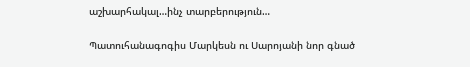աշխարհակալ…ինչ տարբերություն…

Պատուհանագոգիս Մարկեսն ու Սարոյանի նոր գնած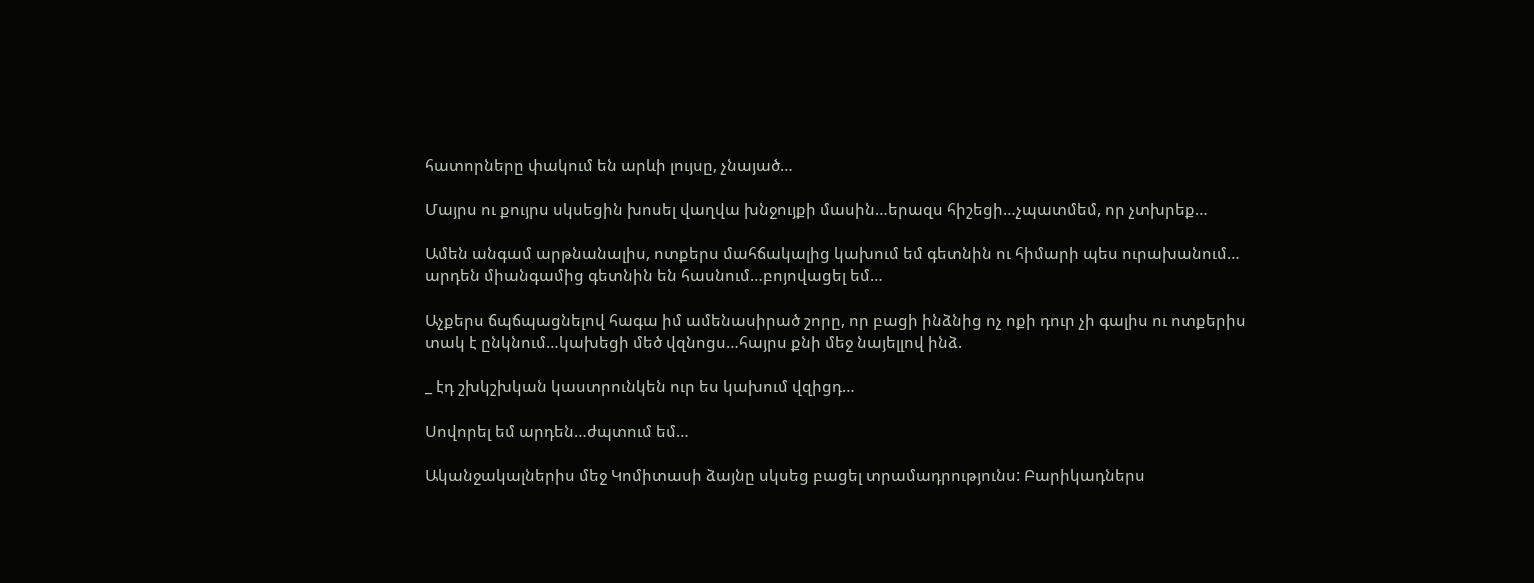հատորները փակում են արևի լույսը, չնայած…

Մայրս ու քույրս սկսեցին խոսել վաղվա խնջույքի մասին…երազս հիշեցի…չպատմեմ, որ չտխրեք…

Ամեն անգամ արթնանալիս, ոտքերս մահճակալից կախում եմ գետնին ու հիմարի պես ուրախանում… արդեն միանգամից գետնին են հասնում…բոյովացել եմ…

Աչքերս ճպճպացնելով հագա իմ ամենասիրած շորը, որ բացի ինձնից ոչ ոքի դուր չի գալիս ու ոտքերիս տակ է ընկնում…կախեցի մեծ վզնոցս…հայրս քնի մեջ նայելլով ինձ.

_ էդ շխկշխկան կաստրունկեն ուր ես կախում վզիցդ…

Սովորել եմ արդեն…ժպտում եմ…

Ականջակալներիս մեջ Կոմիտասի ձայնը սկսեց բացել տրամադրությունս: Բարիկադներս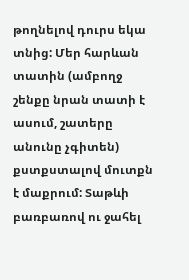թողնելով դուրս եկա տնից: Մեր հարևան տատին (ամբողջ շենքը նրան տատի է ասում, շատերը անունը չգիտեն) քստքստալով մուտքն է մաքրում: Տաթևի բառբառով ու ջահել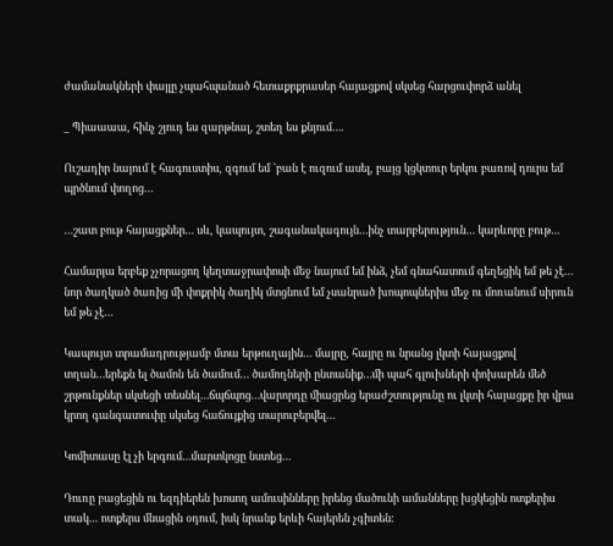ժամանակների փայլը չպահպանած հետաքրքրասեր հայացքով սկսեց հարցուփորձ անել

_ Պիաաաա, հինչ շյուդ ես զարթնալ, շտեղ ես քնյում….

Ուշադիր նայում է հագուստիս, զգում եմ `բան է ուզում ասել, բայց կցկտուր երկու բառով դուրս եմ պրծնում փողոց…

…շատ բութ հայացքներ… սև, կապույտ, շագանակագույն…ինչ տարբերություն… կարևորը բութ...

Համարյա երբեք չչորացող կեղտաջրափոսի մեջ նայում եմ ինձ, չեմ գնահատում գեղեցիկ եմ թե չէ… նոր ծաղկած ծառից մի փոքրիկ ծաղիկ մտցնում եմ չսանրած խոպոպներիս մեջ ու մոռանում սիրուն եմ թե չէ…

Կապույտ տրամադրությամբ մտա երթուղային… մայրը, հայրը ու նրանց լկտի հայացքով տղան…երեքն ել ծամոն են ծամում… ծամողների ընտանիք…մի պահ գլուխների փոխարեն մեծ շրթունքներ սկսեցի տեսնել…ճպճպոց…վարորդը միացրեց երաժշտությունը ու լկտի հայացքը իր վրա կրող գանգատուփը սկսեց հաճույքից տարուբերվել…

Կոմիտասը էլ չի երգում…մարտկոցը նստեց…

Դուռը բացեցին ու եզդիերեն խոսող ամուսինները իրենց մածունի ամանները խցկեցին ոտքերիս տակ... ոտքերս մնացին օդում, իսկ նրանք երևի հայերեն չգիտեն: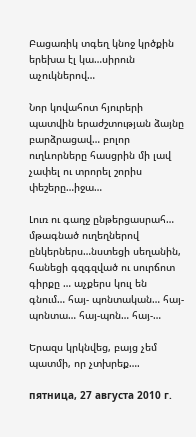Բացառիկ տգեղ կնոջ կրծքին երեխա էլ կա…սիրուն աչուկներով…

Նոր կովահոտ հյուրերի պատվին երաժշտության ձայնը բարձրացավ… բոլոր ուղևորները հասցրին մի լավ չափել ու տրորել շորիս փեշերը…իջա…

Լուռ ու գաղջ ընթերցասրահ… մթագնած ուղեղներով ընկերներս…նստեցի սեղանին, հանեցի գզգզված ու սուրճոտ գիրքը … աչքերս կուլ են գնում… հայ- պոնտական… հայ-պոնտա… հայ-պոն… հայ-…

Երազս կրկնվեց, բայց չեմ պատմի, որ չտխրեք….

пятница, 27 августа 2010 г.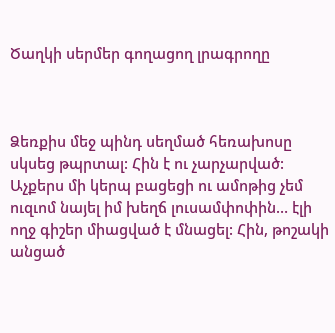Ծաղկի սերմեր գողացող լրագրողը



Ձեռքիս մեջ պինդ սեղմած հեռախոսը սկսեց թպրտալ: Հին է ու չարչարված: Աչքերս մի կերպ բացեցի ու ամոթից չեմ ուզւոմ նայել իմ խեղճ լուսամփոփին… էլի ողջ գիշեր միացված է մնացել: Հին, թոշակի անցած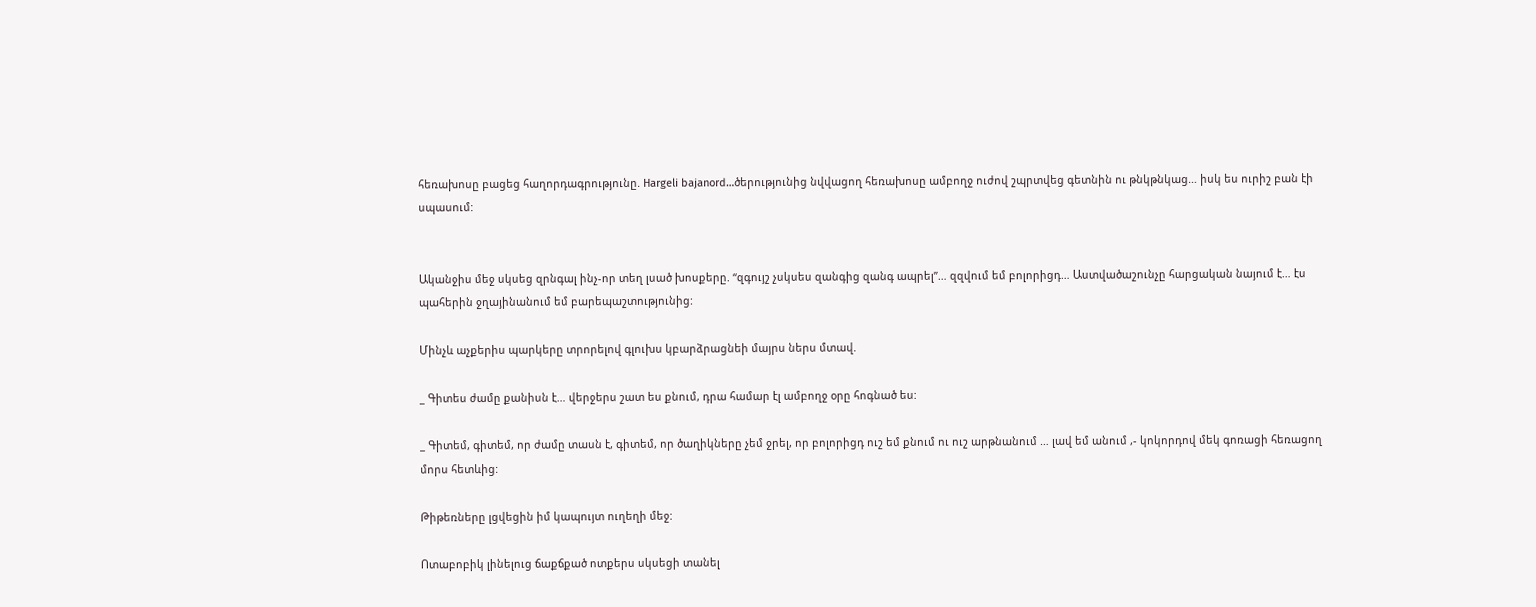հեռախոսը բացեց հաղորդագրությունը. Hargeli bajanord…ծերությունից նվվացող հեռախոսը ամբողջ ուժով շպրտվեց գետնին ու թնկթնկաց… իսկ ես ուրիշ բան էի սպասում:


Ականջիս մեջ սկսեց զրնգալ ինչ-որ տեղ լսած խոսքերը. “զգույշ չսկսես զանգից զանգ ապրել”… զզվում եմ բոլորիցդ… Աստվածաշունչը հարցական նայում է… էս պահերին ջղայինանում եմ բարեպաշտությունից:

Մինչև աչքերիս պարկերը տրորելով գլուխս կբարձրացնեի մայրս ներս մտավ.

_ Գիտես ժամը քանիսն է… վերջերս շատ ես քնում, դրա համար էլ ամբողջ օրը հոգնած ես:

_ Գիտեմ, գիտեմ, որ ժամը տասն է, գիտեմ, որ ծաղիկները չեմ ջրել, որ բոլորիցդ ուշ եմ քնում ու ուշ արթնանում … լավ եմ անում ,- կոկորդով մեկ գոռացի հեռացող մորս հետևից:

Թիթեռները լցվեցին իմ կապույտ ուղեղի մեջ:

Ոտաբոբիկ լինելուց ճաքճքած ոտքերս սկսեցի տանել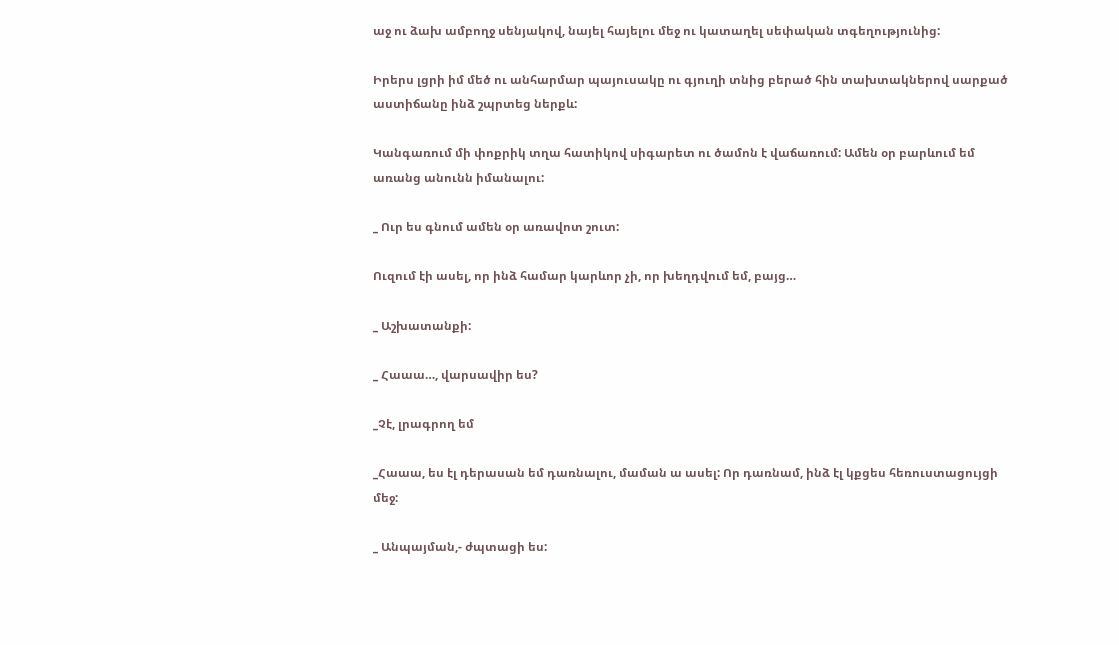աջ ու ձախ ամբողջ սենյակով, նայել հայելու մեջ ու կատաղել սեփական տգեղությունից:

Իրերս լցրի իմ մեծ ու անհարմար պայուսակը ու գյուղի տնից բերած հին տախտակներով սարքած աստիճանը ինձ շպրտեց ներքև:

Կանգառում մի փոքրիկ տղա հատիկով սիգարետ ու ծամոն է վաճառում: Ամեն օր բարևում եմ առանց անունն իմանալու:

_ Ուր ես գնում ամեն օր առավոտ շուտ:

Ուզում էի ասել, որ ինձ համար կարևոր չի, որ խեղդվում եմ, բայց…

_ Աշխատանքի:

_ Հաաա…, վարսավիր ես?

_Չէ, լրագրող եմ

_Հաաա, ես էլ դերասան եմ դառնալու, մաման ա ասել: Որ դառնամ, ինձ էլ կքցես հեռուստացույցի մեջ:

_ Անպայման,- ժպտացի ես: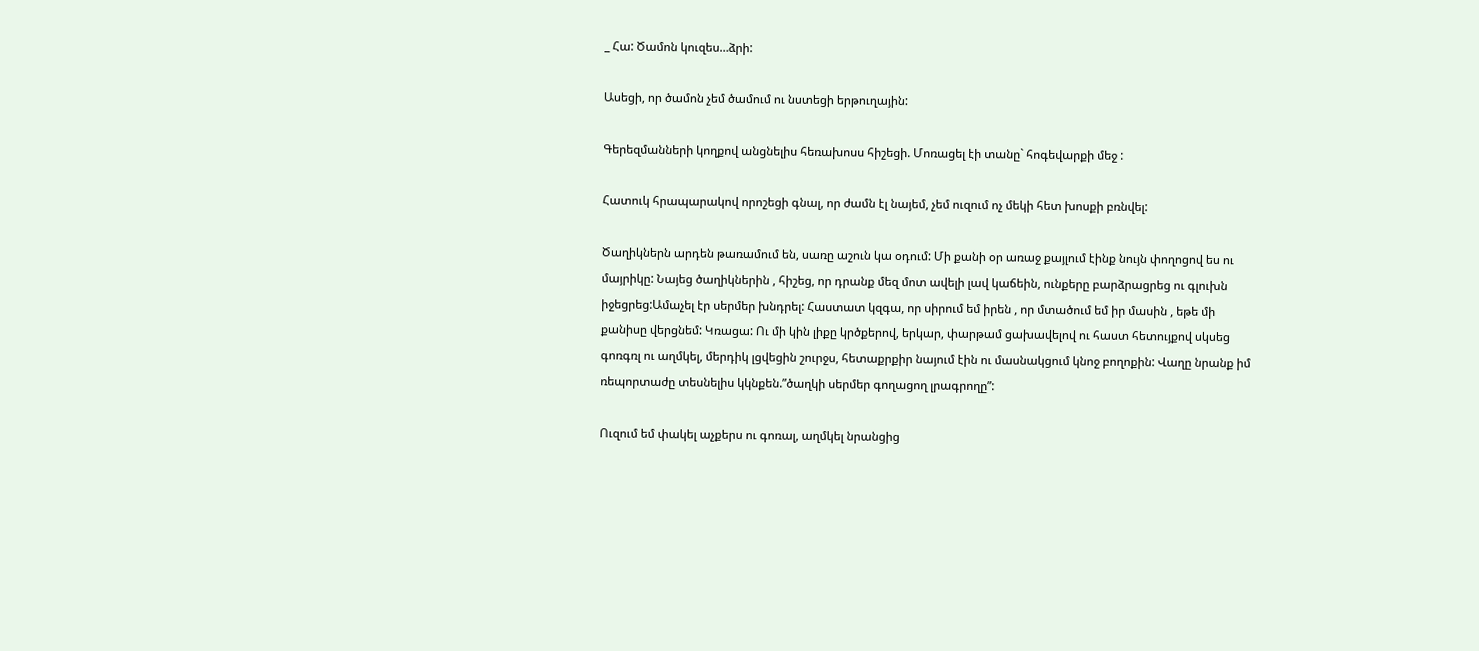_ Հա: Ծամոն կուզես…ձրի:

Ասեցի, որ ծամոն չեմ ծամում ու նստեցի երթուղային:

Գերեզմանների կողքով անցնելիս հեռախոսս հիշեցի. Մոռացել էի տանը` հոգեվարքի մեջ :

Հատուկ հրապարակով որոշեցի գնալ, որ ժամն էլ նայեմ, չեմ ուզում ոչ մեկի հետ խոսքի բռնվել:

Ծաղիկներն արդեն թառամում են, սառը աշուն կա օդում: Մի քանի օր առաջ քայլում էինք նույն փողոցով ես ու մայրիկը: Նայեց ծաղիկներին , հիշեց, որ դրանք մեզ մոտ ավելի լավ կաճեին, ունքերը բարձրացրեց ու գլուխն իջեցրեց:Ամաչել էր սերմեր խնդրել: Հաստատ կզգա, որ սիրում եմ իրեն , որ մտածում եմ իր մասին , եթե մի քանիսը վերցնեմ: Կռացա: Ու մի կին լիքը կրծքերով, երկար, փարթամ ցախավելով ու հաստ հետույքով սկսեց գոռգռլ ու աղմկել, մերդիկ լցվեցին շուրջս, հետաքրքիր նայում էին ու մասնակցում կնոջ բողոքին: Վաղը նրանք իմ ռեպորտաժը տեսնելիս կկնքեն.”ծաղկի սերմեր գողացող լրագրողը”:

Ուզում եմ փակել աչքերս ու գոռալ, աղմկել նրանցից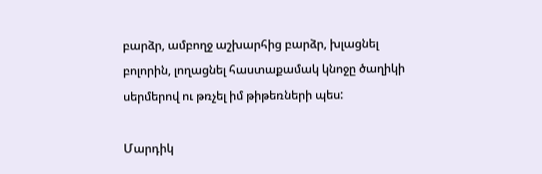բարձր, ամբողջ աշխարհից բարձր, խլացնել բոլորին, լողացնել հաստաքամակ կնոջը ծաղիկի սերմերով ու թռչել իմ թիթեռների պես:

Մարդիկ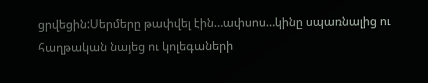ցրվեցին:Սերմերը թափվել էին…ափսոս…կինը սպառնալից ու հաղթական նայեց ու կոլեգաների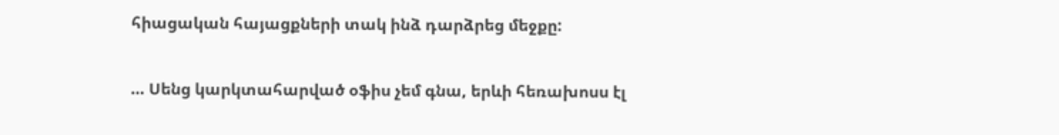հիացական հայացքների տակ ինձ դարձրեց մեջքը:

… Սենց կարկտահարված օֆիս չեմ գնա, երևի հեռախոսս էլ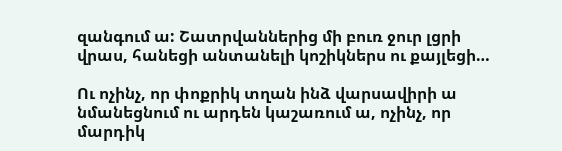զանգում ա: Շատրվաններից մի բուռ ջուր լցրի վրաս, հանեցի անտանելի կոշիկներս ու քայլեցի…

Ու ոչինչ, որ փոքրիկ տղան ինձ վարսավիրի ա նմանեցնում ու արդեն կաշառում ա, ոչինչ, որ մարդիկ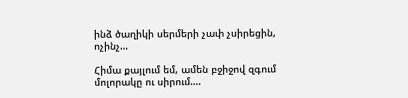ինձ ծաղիկի սերմերի չափ չսիրեցին, ոչինչ…

Հիմա քայլում եմ, ամեն բջիջով զգում մոլորակը ու սիրում….